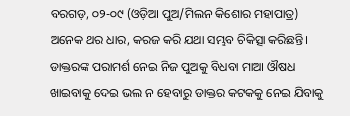ବରଗଡ଼, ୦୨-୦୯ (ଓଡ଼ିଆ ପୁଅ/ମିଲନ କିଶୋର ମହାପାତ୍ର) ଅନେକ ଥର ଧାର, କରଜ କରି ଯଥା ସମ୍ଭବ ଚିକିତ୍ସା କରିଛନ୍ତି। ଡାକ୍ତରଙ୍କ ପରାମର୍ଶ ନେଇ ନିଜ ପୁଅକୁ ବିଧବା ମାଆ ଔଷଧ ଖାଇବାକୁ ଦେଇ ଭଲ ନ ହେବାରୁ ଡାକ୍ତର କଟକକୁ ନେଇ ଯିବାକୁ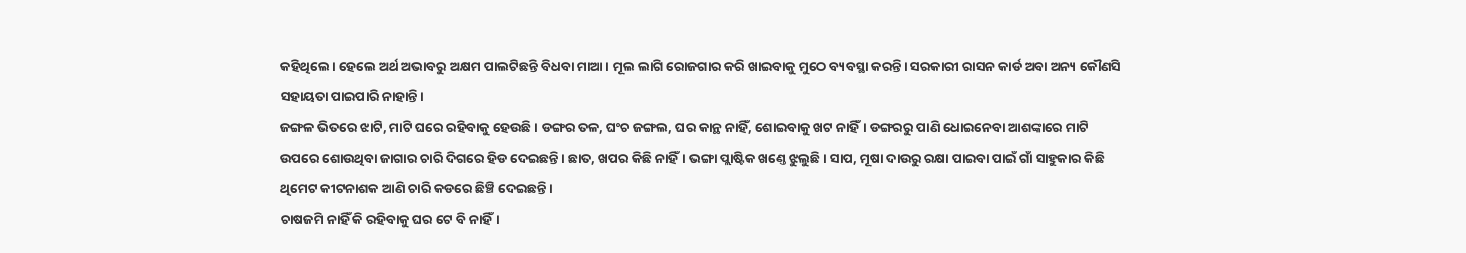କହିଥିଲେ। ହେଲେ ଅର୍ଥ ଅଭାବରୁ ଅକ୍ଷମ ପାଲଟିଛନ୍ତି ବିଧବା ମାଆ। ମୂଲ ଲାଗି ରୋଜଗାର କରି ଖାଇବାକୁ ମୁଠେ ବ୍ୟବସ୍ଥା କରନ୍ତି। ସରକାରୀ ରାସନ କାର୍ଡ ଅବା ଅନ୍ୟ କୌଣସି ସହାୟତା ପାଇପାରି ନାହାନ୍ତି।
ଜଙ୍ଗଳ ଭିତରେ ଝାଟି, ମାଟି ଘରେ ରହିବାକୁ ହେଉଛି। ଡଙ୍ଗର ତଳ, ଘଂଚ ଜଙ୍ଗଲ, ଘର କାନ୍ଥ ନାହିଁ, ଶୋଇବାକୁ ଖଟ ନାହିଁ। ଡଙ୍ଗରରୁ ପାଣି ଧୋଇନେବା ଆଶଙ୍କାରେ ମାଟି ଉପରେ ଶୋଉଥିବା ଜାଗାର ଚାରି ଦିଗରେ ହିଡ ଦେଇଛନ୍ତି। ଛାତ, ଖପର କିଛି ନାହିଁ। ଭଙ୍ଗା ପ୍ଲାଷ୍ଟିକ ଖଣ୍ତେ ଝୁଲୁଛି। ସାପ, ମୂଷା ଦାଉରୁ ରକ୍ଷା ପାଇବା ପାଇଁ ଗାଁ ସାହୁକାର କିଛି ଥିମେଟ କୀଟନାଶକ ଆଣି ଚାରି କଡରେ ଛିଞ୍ଚି ଦେଇଛନ୍ତି।
ଚାଷଜମି ନାହିଁ କି ରହିବାକୁ ଘର ଟେ ବି ନାହିଁ।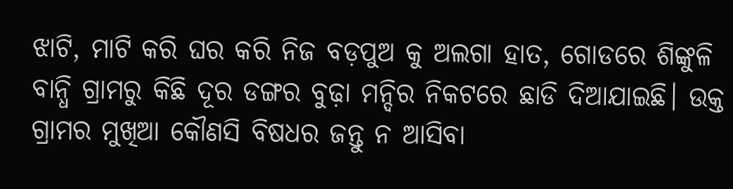ଝାଟି, ମାଟି କରି ଘର କରି ନିଜ ବଡ଼ପୁଅ କୁ ଅଲଗା ହାତ, ଗୋଡରେ ଶିଙ୍କୁଳି ବାନ୍ଧି ଗ୍ରାମରୁ କିଛି ଦୂର ଡଙ୍ଗର ବୁଢ଼ା ମନ୍ଦିର ନିକଟରେ ଛାଡି ଦିଆଯାଇଛି। ଉକ୍ତ ଗ୍ରାମର ମୁଖିଆ କୌଣସି ବିଷଧର ଜନ୍ତୁ ନ ଆସିବା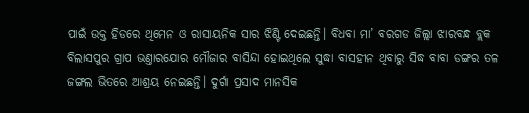ପାଇଁ ଉକ୍ତ ହିଡରେ ଥିମେନ ଓ ରାସାୟନିକ ସାର ଝିଣ୍ଟି ଦେଇଛନ୍ତି। ବିଧବା ମା’ ବରଗଡ ଜିଲ୍ଲା ଝାରବନ୍ଧ ବ୍ଲକ ବିଲାସପୁର ଗ୍ରାପ ଭଣ୍ତାରଯୋର ମୌଜାର ବାସିନ୍ଦା ହୋଇଥିଲେ ସୁଦ୍ଧା ବାସହୀନ ଥିବାରୁ ସିଦ୍ଧ ବାବା ଡଙ୍ଗର ତଳ ଜଙ୍ଗଲ ଭିତରେ ଆଶ୍ରୟ ନେଇଛନ୍ତି। ଦୁର୍ଗା ପ୍ରସାଦ ମାନସିକ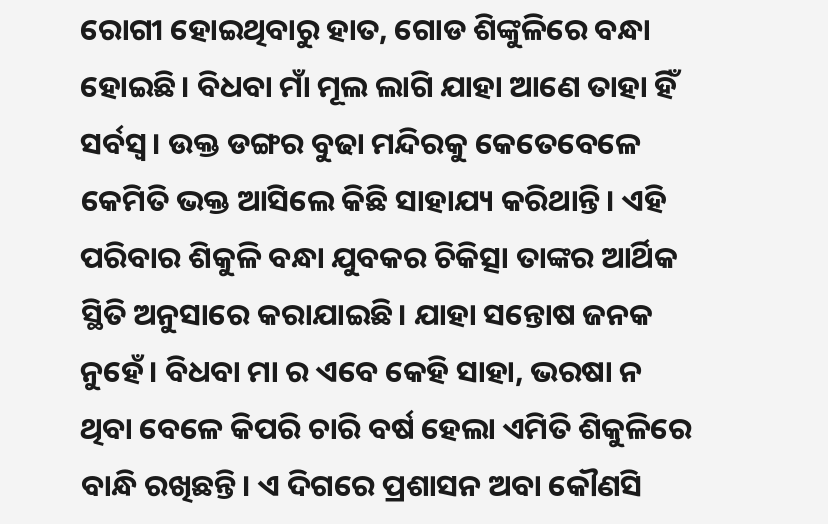ରୋଗୀ ହୋଇଥିବାରୁ ହାତ, ଗୋଡ ଶିଙ୍କୁଳିରେ ବନ୍ଧା ହୋଇଛି। ବିଧବା ମାଁ ମୂଲ ଲାଗି ଯାହା ଆଣେ ତାହା ହିଁ ସର୍ବସ୍ବ। ଉକ୍ତ ଡଙ୍ଗର ବୁଢା ମନ୍ଦିରକୁ କେତେବେଳେ କେମିତି ଭକ୍ତ ଆସିଲେ କିଛି ସାହାଯ୍ୟ କରିଥାନ୍ତି। ଏହି ପରିବାର ଶିକୁଳି ବନ୍ଧା ଯୁବକର ଚିକିତ୍ସା ତାଙ୍କର ଆର୍ଥିକ ସ୍ଥିତି ଅନୁସାରେ କରାଯାଇଛି। ଯାହା ସନ୍ତୋଷ ଜନକ ନୁହେଁ। ବିଧବା ମା ର ଏବେ କେହି ସାହା, ଭରଷା ନ ଥିବା ବେଳେ କିପରି ଚାରି ବର୍ଷ ହେଲା ଏମିତି ଶିକୁଳିରେ ବାନ୍ଧି ରଖିଛନ୍ତି। ଏ ଦିଗରେ ପ୍ରଶାସନ ଅବା କୌଣସି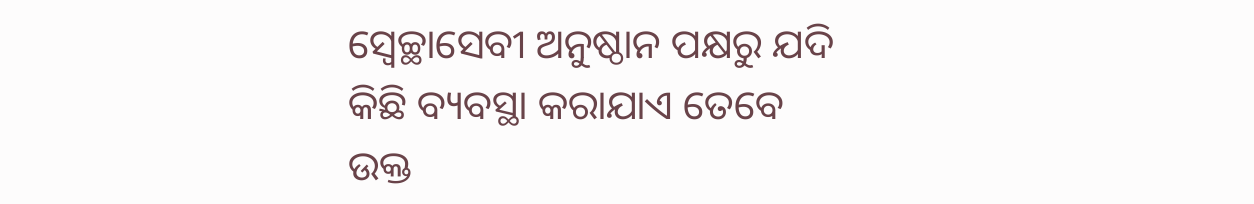ସ୍ବେଚ୍ଛାସେବୀ ଅନୁଷ୍ଠାନ ପକ୍ଷରୁ ଯଦି କିଛି ବ୍ୟବସ୍ଥା କରାଯାଏ ତେବେ ଉକ୍ତ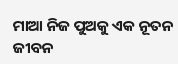ମାଆ ନିଜ ପୁଅକୁ ଏକ ନୂତନ ଜୀବନ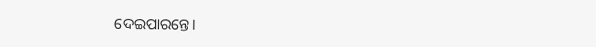ଦେଇପାରନ୍ତେ।